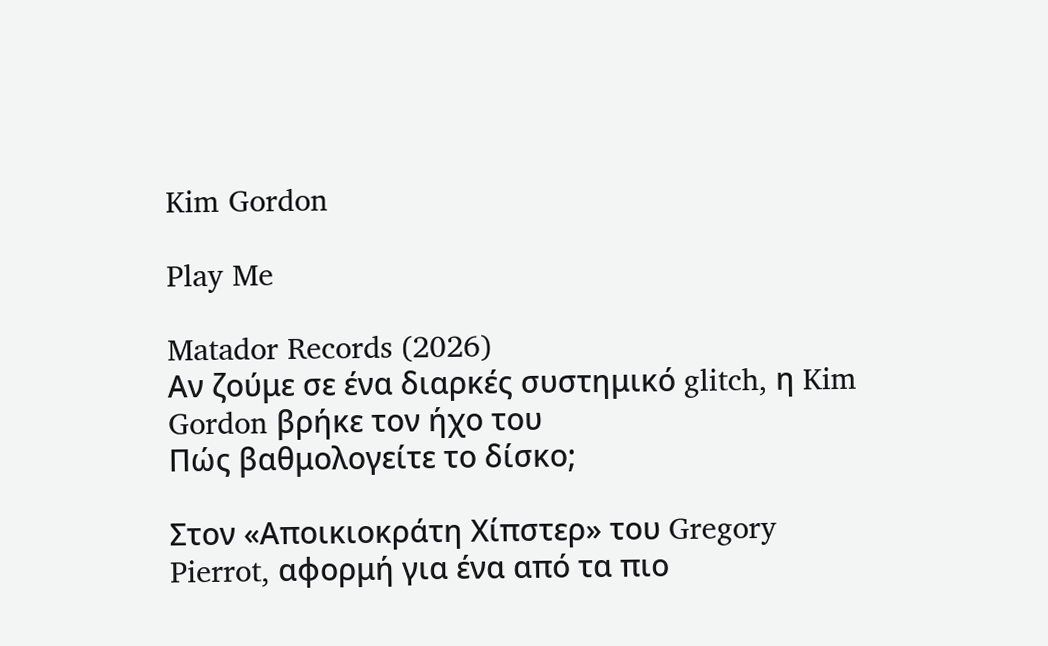Kim Gordon

Play Me

Matador Records (2026)
Aν ζούμε σε ένα διαρκές συστημικό glitch, η Kim Gordon βρήκε τον ήχο του
Πώς βαθμολογείτε το δίσκο;

Στον «Αποικιοκράτη Χίπστερ» του Gregory Pierrot, αφορμή για ένα από τα πιο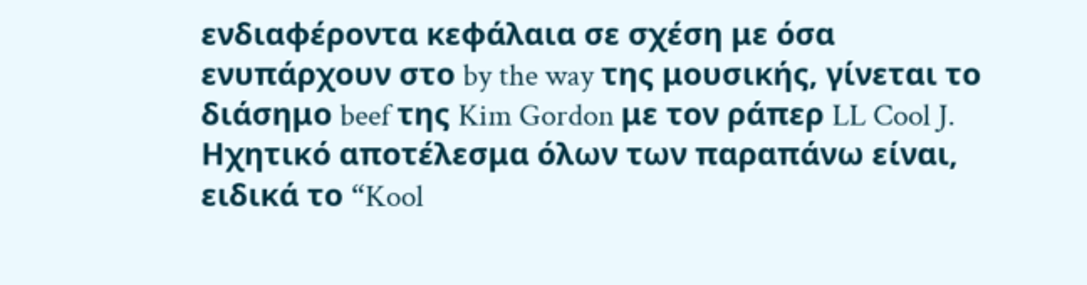ενδιαφέροντα κεφάλαια σε σχέση με όσα ενυπάρχουν στο by the way της μουσικής, γίνεται το διάσημο beef της Kim Gordon με τον ράπερ LL Cool J. Ηχητικό αποτέλεσμα όλων των παραπάνω είναι, ειδικά το “Kool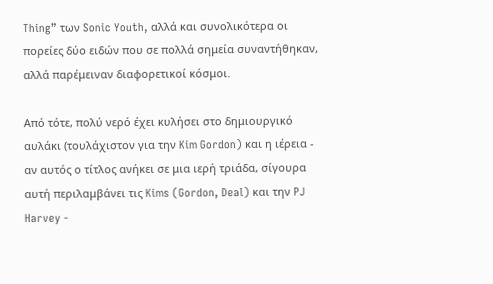Thing” των Sonic Youth, αλλά και συνολικότερα οι πορείες δύο ειδών που σε πολλά σημεία συναντήθηκαν, αλλά παρέμειναν διαφορετικοί κόσμοι.

Από τότε, πολύ νερό έχει κυλήσει στο δημιουργικό αυλάκι (τουλάχιστον για την Kim Gordon) και η ιέρεια - αν αυτός ο τίτλος ανήκει σε μια ιερή τριάδα, σίγουρα αυτή περιλαμβάνει τις Kims (Gordon, Deal) και την PJ Harvey -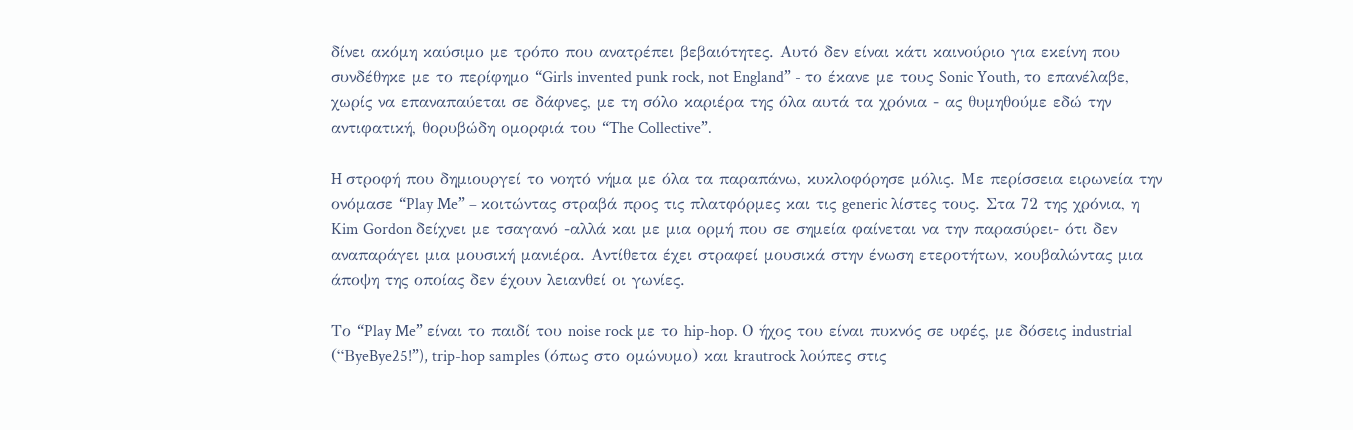δίνει ακόμη καύσιμο με τρόπο που ανατρέπει βεβαιότητες. Αυτό δεν είναι κάτι καινούριο για εκείνη που συνδέθηκε με το περίφημο “Girls invented punk rock, not England” - το έκανε με τους Sonic Youth, το επανέλαβε, χωρίς να επαναπαύεται σε δάφνες, με τη σόλο καριέρα της όλα αυτά τα χρόνια - ας θυμηθούμε εδώ την αντιφατική, θορυβώδη ομορφιά του “The Collective”.

H στροφή που δημιουργεί το νοητό νήμα με όλα τα παραπάνω, κυκλοφόρησε μόλις. Mε περίσσεια ειρωνεία την ονόμασε “Play Me” – κοιτώντας στραβά προς τις πλατφόρμες και τις generic λίστες τους. Στα 72 της χρόνια, η Kim Gordon δείχνει με τσαγανό -αλλά και με μια ορμή που σε σημεία φαίνεται να την παρασύρει- ότι δεν αναπαράγει μια μουσική μανιέρα. Αντίθετα έχει στραφεί μουσικά στην ένωση ετεροτήτων, κουβαλώντας μια άποψη της οποίας δεν έχουν λειανθεί οι γωνίες.

Το “Play Me” είναι το παιδί τoυ noise rock με το hip-hop. Ο ήχος του είναι πυκνός σε υφές, με δόσεις industrial (“ΒyeBye25!”), trip-hop samples (όπως στο ομώνυμο) και krautrock λούπες στις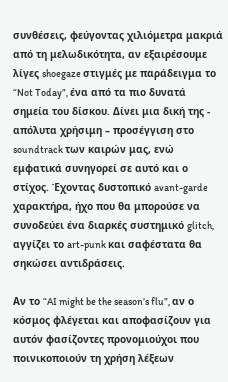συνθέσεις, φεύγοντας χιλιόμετρα μακριά από τη μελωδικότητα, αν εξαιρέσουμε λίγες shoegaze στιγμές με παράδειγμα το “Not Today”, ένα από τα πιο δυνατά σημεία του δίσκου. Δίνει μια δική της - απόλυτα χρήσιμη – προσέγγιση στο soundtrack των καιρών μας, ενώ εμφατικά συνηγορεί σε αυτό και ο στίχος. Έχοντας δυστοπικό avant-garde χαρακτήρα, ήχο που θα μπορούσε να συνοδεύει ένα διαρκές συστημικό glitch, αγγίζει το art-punk και σαφέστατα θα σηκώσει αντιδράσεις.

Αν το “AI might be the season’s flu”, αν ο κόσμος φλέγεται και αποφασίζουν για αυτόν φασίζοντες προνομιούχοι που ποινικοποιούν τη χρήση λέξεων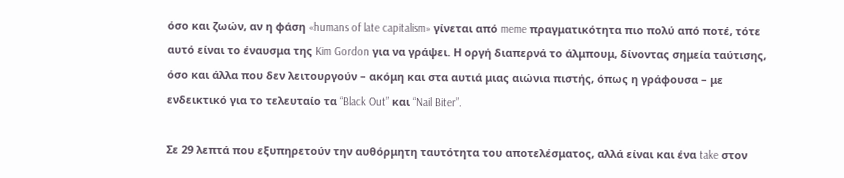όσο και ζωών, αν η φάση «humans of late capitalism» γίνεται από meme πραγματικότητα πιο πολύ από ποτέ, τότε αυτό είναι το έναυσμα της Kim Gordon για να γράψει. Η οργή διαπερνά το άλμπουμ, δίνοντας σημεία ταύτισης, όσο και άλλα που δεν λειτουργούν – ακόμη και στα αυτιά μιας αιώνια πιστής, όπως η γράφουσα – με ενδεικτικό για το τελευταίο τα “Black Out” και “Nail Biter”.

Σε 29 λεπτά που εξυπηρετούν την αυθόρμητη ταυτότητα του αποτελέσματος, αλλά είναι και ένα take στον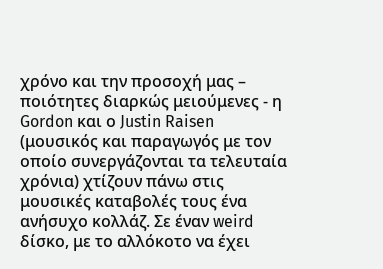χρόνο και την προσοχή μας – ποιότητες διαρκώς μειούμενες - η Gordon και ο Justin Raisen (μουσικός και παραγωγός με τον οποίο συνεργάζονται τα τελευταία χρόνια) χτίζουν πάνω στις μουσικές καταβολές τους ένα ανήσυχο κολλάζ. Σε έναν weird δίσκο, με το αλλόκοτο να έχει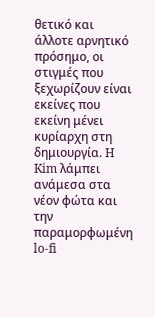θετικό και άλλοτε αρνητικό πρόσημο, οι στιγμές που ξεχωρίζουν είναι εκείνες που εκείνη μένει κυρίαρχη στη δημιουργία. H Kim λάμπει ανάμεσα στα νέον φώτα και την παραμορφωμένη lo-fi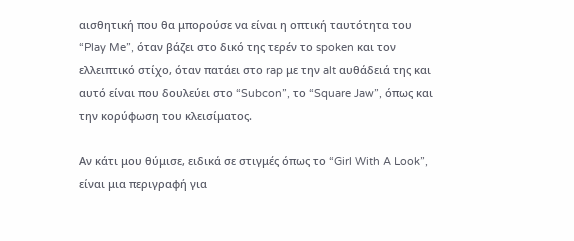αισθητική που θα μπορούσε να είναι η οπτική ταυτότητα του “Play Me”, όταν βάζει στο δικό της τερέν το spoken και τον ελλειπτικό στίχο, όταν πατάει στο rap με την alt αυθάδειά της και αυτό είναι που δουλεύει στο “Subcon”, το “Square Jaw”, όπως και την κορύφωση του κλεισίματος.

Αν κάτι μου θύμισε, ειδικά σε στιγμές όπως το “Girl With A Look”, είναι μια περιγραφή για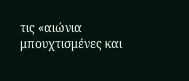τις «αιώνια μπουχτισμένες και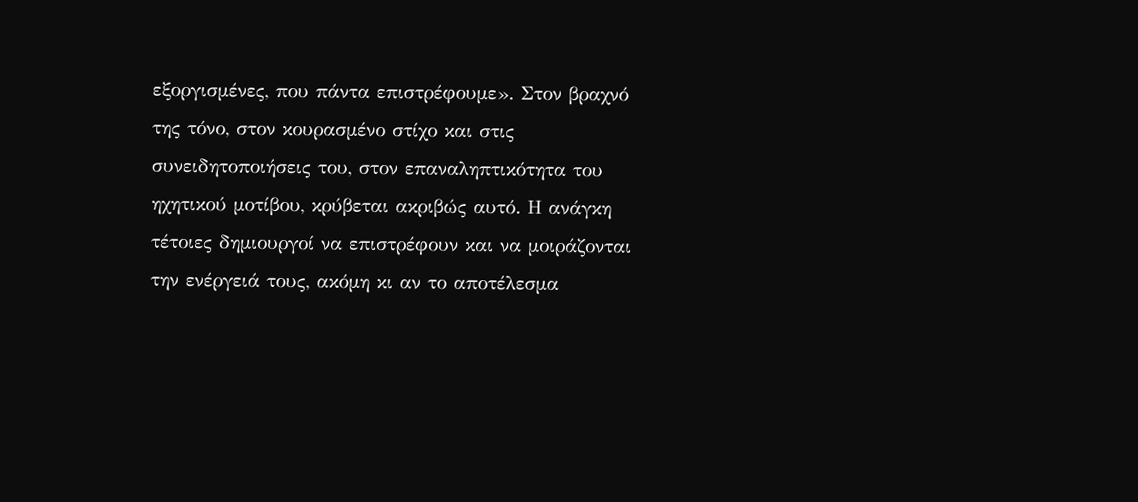εξοργισμένες, που πάντα επιστρέφουμε». Στον βραχνό της τόνο, στον κουρασμένο στίχο και στις συνειδητοποιήσεις του, στον επαναληπτικότητα του ηχητικού μοτίβου, κρύβεται ακριβώς αυτό. Η ανάγκη τέτοιες δημιουργοί να επιστρέφουν και να μοιράζονται την ενέργειά τους, ακόμη κι αν το αποτέλεσμα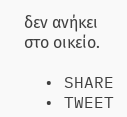δεν ανήκει στο οικείο.

  • SHARE
  • TWEET